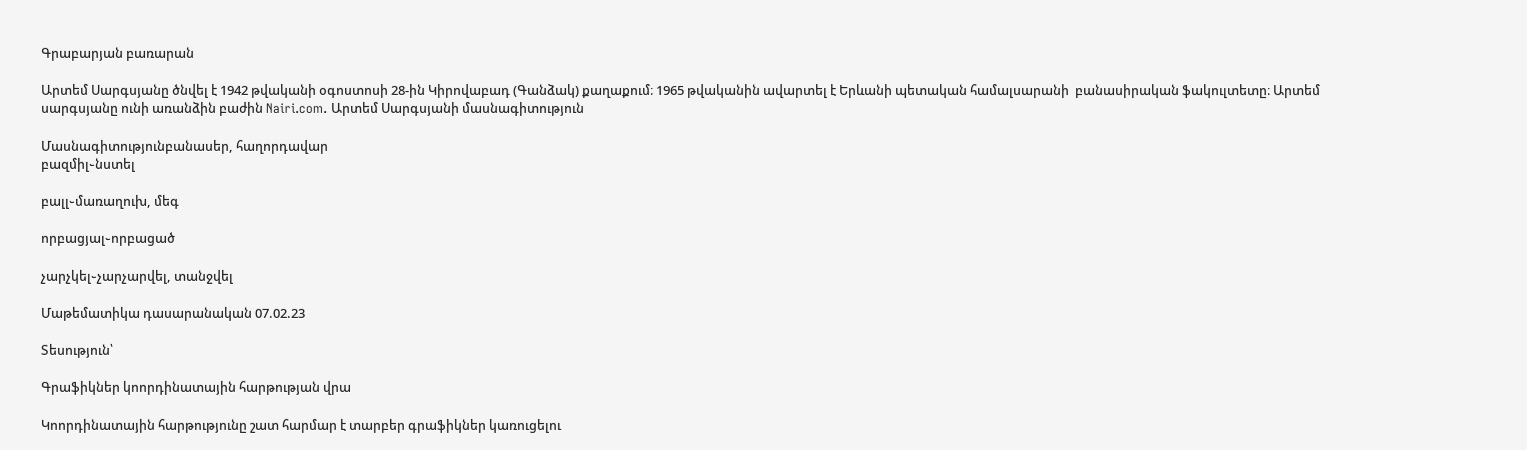Գրաբարյան բառարան

Արտեմ Սարգսյանը ծնվել է 1942 թվականի օգոստոսի 28-ին Կիրովաբադ (Գանձակ) քաղաքում։ 1965 թվականին ավարտել է Երևանի պետական համալսարանի  բանասիրական ֆակուլտետը։ Արտեմ սարգսյանը ունի առանձին բաժին Nairi.com. Արտեմ Սարգսյանի մասնագիտություն

Մասնագիտությունբանասեր, հաղորդավար
բազմիլ֊նստել

բալլ֊մառաղուխ, մեգ

որբացյալ֊որբացած

չարչկել֊չարչարվել, տանջվել

Մաթեմատիկա դասարանական 07.02.23

Տեսություն՝

Գրաֆիկներ կոորդինատային հարթության վրա

Կոորդինատային հարթությունը շատ հարմար է տարբեր գրաֆիկներ կառուցելու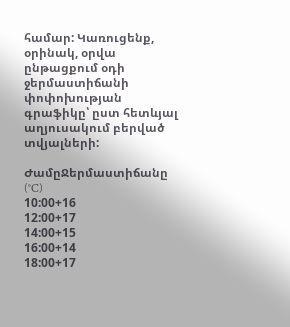համար: Կառուցենք, օրինակ, օրվա ընթացքում օդի ջերմաստիճանի փոփոխության գրաֆիկը՝ ըստ հետևյալ աղյուսակում բերված տվյալների:

ԺամըՋերմաստիճանը (°C)
10:00+16
12:00+17
14:00+15
16:00+14
18:00+17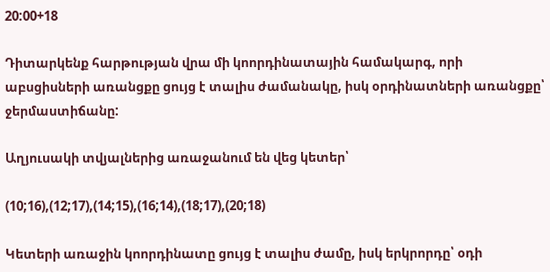20:00+18

Դիտարկենք հարթության վրա մի կոորդինատային համակարգ, որի աբսցիսների առանցքը ցույց է տալիս ժամանակը, իսկ օրդինատների առանցքը՝ ջերմաստիճանը:

Աղյուսակի տվյալներից առաջանում են վեց կետեր՝

(10;16),(12;17),(14;15),(16;14),(18;17),(20;18)

Կետերի առաջին կոորդինատը ցույց է տալիս ժամը, իսկ երկրորդը՝ օդի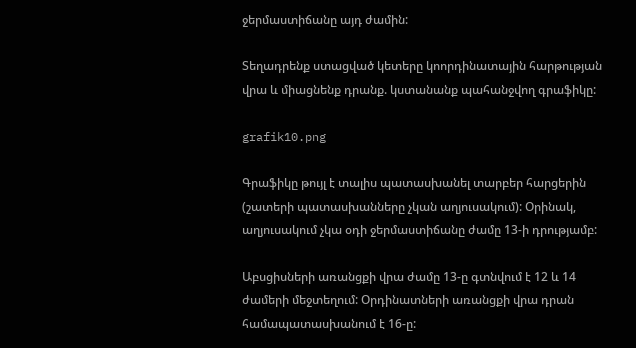ջերմաստիճանը այդ ժամին:

Տեղադրենք ստացված կետերը կոորդինատային հարթության վրա և միացնենք դրանք. կստանանք պահանջվող գրաֆիկը:

grafik10.png

Գրաֆիկը թույլ է տալիս պատասխանել տարբեր հարցերին (շատերի պատասխանները չկան աղյուսակում): Օրինակ, աղյուսակում չկա օդի ջերմաստիճանը ժամը 13-ի դրությամբ:

Աբսցիսների առանցքի վրա ժամը 13-ը գտնվում է 12 և 14 ժամերի մեջտեղում: Օրդինատների առանցքի վրա դրան համապատասխանում է 16-ը: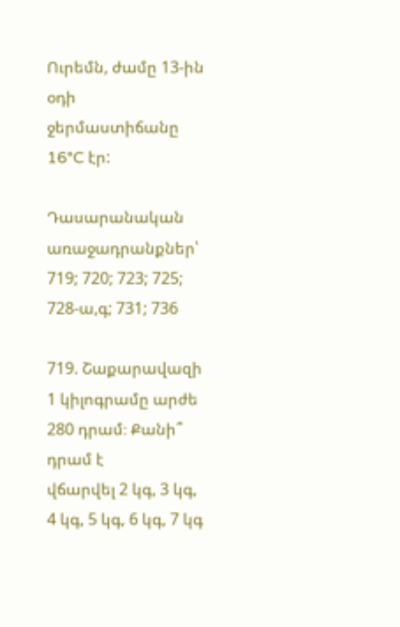Ուրեմն, ժամը 13-ին օդի ջերմաստիճանը 16°C էր:

Դասարանական առաջադրանքներ՝ 719; 720; 723; 725; 728-ա,գ; 731; 736

719. Շաքարավազի 1 կիլոգրամը արժե 280 դրամ։ Քանի՞ դրամ է
վճարվել 2 կգ, 3 կգ, 4 կգ, 5 կգ, 6 կգ, 7 կգ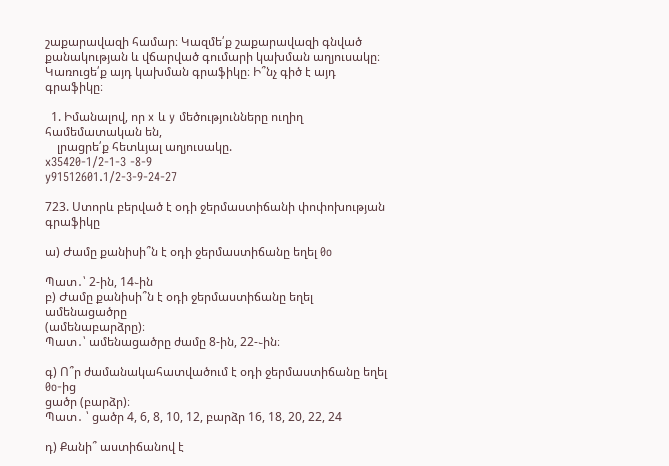շաքարավազի համար։ Կազմե՛ք շաքարավազի գնված քանակության և վճարված գումարի կախման աղյուսակը։ Կառուցե՛ք այդ կախման գրաֆիկը։ Ի՞նչ գիծ է այդ գրաֆիկը։

  1. Իմանալով, որ x և y մեծությունները ուղիղ համեմատական են,
    լրացրե՛ք հետևյալ աղյուսակը.
x35420-1/2-1-3 -8-9
y91512601.1/2-3-9-24-27

723. Ստորև բերված է օդի ջերմաստիճանի փոփոխության գրաֆիկը

ա) Ժամը քանիսի՞ն է օդի ջերմաստիճանը եղել 0o

Պատ․՝ 2-ին, 14֊ին
բ) Ժամը քանիսի՞ն է օդի ջերմաստիճանը եղել ամենացածրը
(ամենաբարձրը)։
Պատ․՝ ամենացածրը ժամը 8-ին, 22-֊ին։

գ) Ո՞ր ժամանակահատվածում է օդի ջերմաստիճանը եղել 0o-ից
ցածր (բարձր)։
Պատ․ ՝ ցածր 4, 6, 8, 10, 12, բարձր 16, 18, 20, 22, 24

դ) Քանի՞ աստիճանով է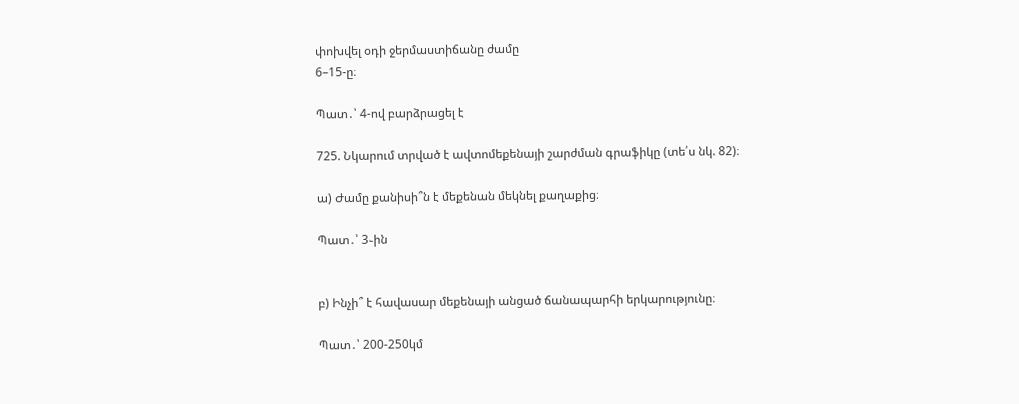փոխվել օդի ջերմաստիճանը ժամը
6–15-ը։

Պատ․՝ 4-ով բարձրացել է

725. Նկարում տրված է ավտոմեքենայի շարժման գրաֆիկը (տե՛ս նկ. 82)։

ա) Ժամը քանիսի՞ն է մեքենան մեկնել քաղաքից։

Պատ․՝ 3֊ին


բ) Ինչի՞ է հավասար մեքենայի անցած ճանապարհի երկարությունը։

Պատ․՝ 200-250կմ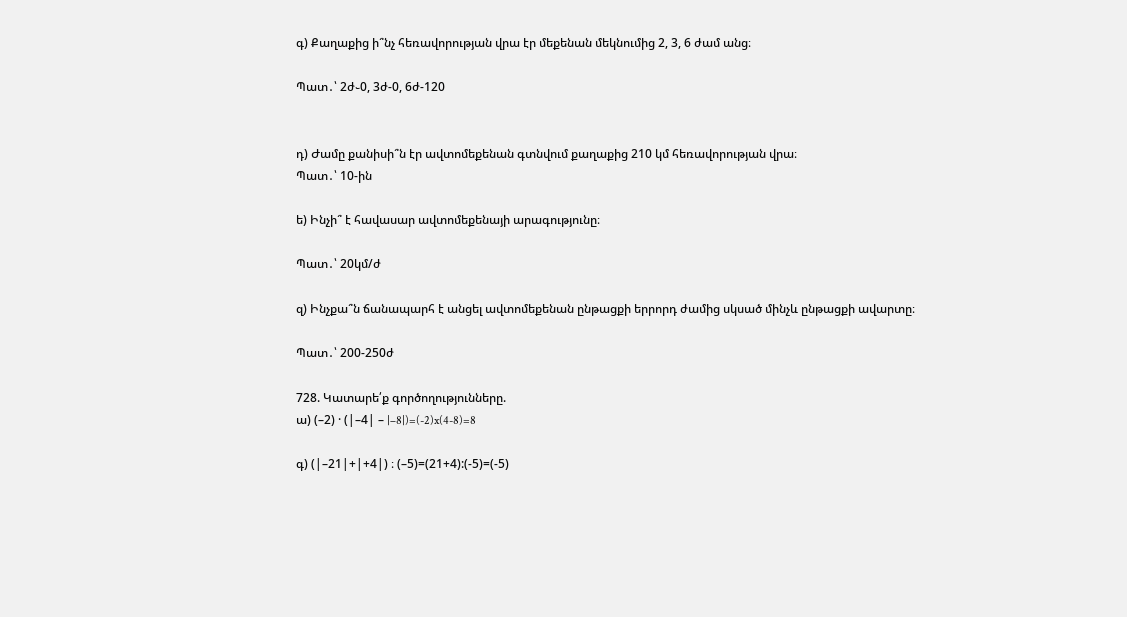գ) Քաղաքից ի՞նչ հեռավորության վրա էր մեքենան մեկնումից 2, 3, 6 ժամ անց։

Պատ․՝ 2ժ֊0, 3ժ-0, 6ժ-120


դ) Ժամը քանիսի՞ն էր ավտոմեքենան գտնվում քաղաքից 210 կմ հեռավորության վրա։
Պատ․՝ 10-ին

ե) Ինչի՞ է հավասար ավտոմեքենայի արագությունը։

Պատ․՝ 20կմ/ժ

զ) Ինչքա՞ն ճանապարհ է անցել ավտոմեքենան ընթացքի երրորդ ժամից սկսած մինչև ընթացքի ավարտը։

Պատ․՝ 200-250ժ

728. Կատարե՛ք գործողությունները.
ա) (–2) · (|–4| – |–8|)=(-2)x(4-8)=8

գ) (|–21|+|+4|) ։ (–5)=(21+4):(-5)=(-5)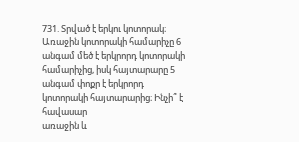731. Տրված է երկու կոտորակ։ Առաջին կոտորակի համարիչը 6 անգամ մեծ է երկրորդ կոտորակի համարիչից, իսկ հայտարարը 5 անգամ փոքր է երկրորդ կոտորակի հայտարարից։ Ինչի՞ է հավասար
առաջին և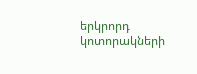երկրորդ կոտորակների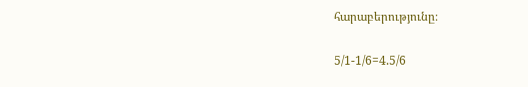հարաբերությունը։

5/1-1/6=4.5/6